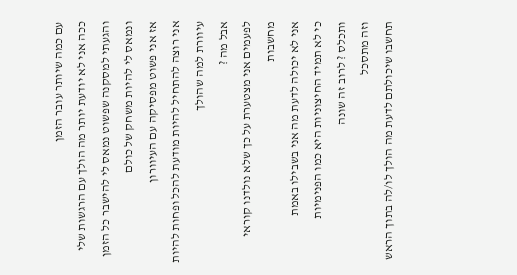עם כמה שיותר עובר הזמן
ככה אני לא יודעת יותר מה הולך עם הרגשות שלי
והגעתי למסקנה שפשוט נמאס לי להישבר כל הזמן
ונמאס לי להיות משחק של כולם
אז אני פשוט מפסיקה עם העיוורון
אני רוצה להתחיל להיות מודעת להכל ופחות להיות עיוורת למה שהולך
אבל מה ?
לפעמים אני מצטערת על כך שלא נולדנו קוראי מחשבות
אני לא יכולה לדעת מה אני בשבילו באמת
כי לא תמיד החיצוניות היא כמו הפנימיות
ותכלס ? לרוב זה שונה
וזה מתסכל
תחשבו שיכולתם לדעת מה הולך לו/לה בתוך הראש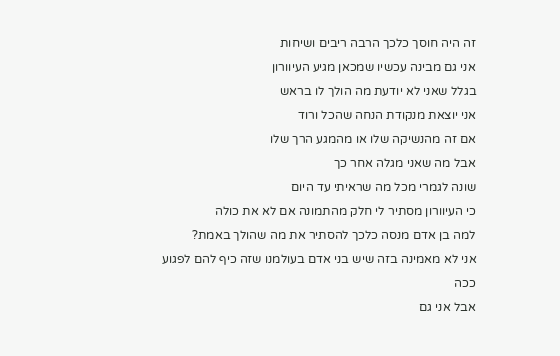זה היה חוסך כלכך הרבה ריבים ושיחות
אני גם מבינה עכשיו שמכאן מגיע העיוורון
בגלל שאני לא יודעת מה הולך לו בראש
אני יוצאת מנקודת הנחה שהכל ורוד
אם זה מהנשיקה שלו או מהמגע הרך שלו
אבל מה שאני מגלה אחר כך
שונה לגמרי מכל מה שראיתי עד היום
כי העיוורון מסתיר לי חלק מהתמונה אם לא את כולה
למה בן אדם מנסה כלכך להסתיר את מה שהולך באמת?
אני לא מאמינה בזה שיש בני אדם בעולמנו שזה כיף להם לפגוע ככה
אבל אני גם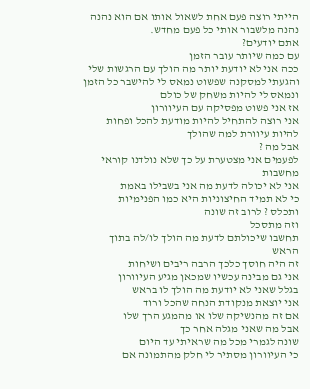הייתי רוצה פעם אחת לשאול אותו אם הוא נהנה
נהנה מלשבור אותי כל פעם מחדש.
אתם יודעים?
עם כמה שיותר עובר הזמן
ככה אני לא יודעת יותר מה הולך עם הרגשות שלי
והגעתי למסקנה שפשוט נמאס לי להישבר כל הזמן
ונמאס לי להיות משחק של כולם
אז אני פשוט מפסיקה עם העיוורון
אני רוצה להתחיל להיות מודעת להכל ופחות להיות עיוורת למה שהולך
אבל מה ?
לפעמים אני מצטערת על כך שלא נולדנו קוראי מחשבות
אני לא יכולה לדעת מה אני בשבילו באמת
כי לא תמיד החיצוניות היא כמו הפנימיות
ותכלס ? לרוב זה שונה
וזה מתסכל
תחשבו שיכולתם לדעת מה הולך לו/לה בתוך הראש
זה היה חוסך כלכך הרבה ריבים ושיחות
אני גם מבינה עכשיו שמכאן מגיע העיוורון
בגלל שאני לא יודעת מה הולך לו בראש
אני יוצאת מנקודת הנחה שהכל ורוד
אם זה מהנשיקה שלו או מהמגע הרך שלו
אבל מה שאני מגלה אחר כך
שונה לגמרי מכל מה שראיתי עד היום
כי העיוורון מסתיר לי חלק מהתמונה אם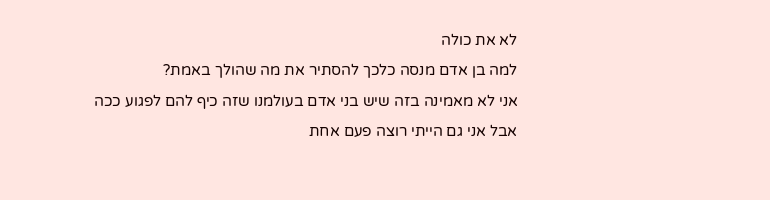לא את כולה
למה בן אדם מנסה כלכך להסתיר את מה שהולך באמת?
אני לא מאמינה בזה שיש בני אדם בעולמנו שזה כיף להם לפגוע ככה
אבל אני גם הייתי רוצה פעם אחת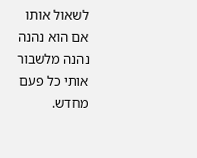לשאול אותו אם הוא נהנה
נהנה מלשבור אותי כל פעם מחדש.